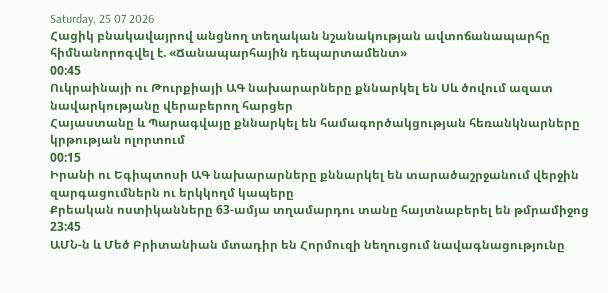Saturday, 25 07 2026
Հացիկ բնակավայրով անցնող տեղական նշանակության ավտոճանապարհը հիմնանորոգվել է. «Ճանապարհային դեպարտամենտ»
00:45
Ուկրաինայի ու Թուրքիայի ԱԳ նախարարները քննարկել են Սև ծովում ազատ նավարկությանը վերաբերող հարցեր
Հայաստանը և Պարագվայը քննարկել են համագործակցության հեռանկնարները կրթության ոլորտում
00:15
Իրանի ու Եգիպտոսի ԱԳ նախարարները քննարկել են տարածաշրջանում վերջին զարգացումներն ու երկկողմ կապերը
Քրեական ոստիկանները 63-ամյա տղամարդու տանը հայտնաբերել են թմրամիջոց
23:45
ԱՄՆ-ն և Մեծ Բրիտանիան մտադիր են Հորմուզի նեղուցում նավագնացությունը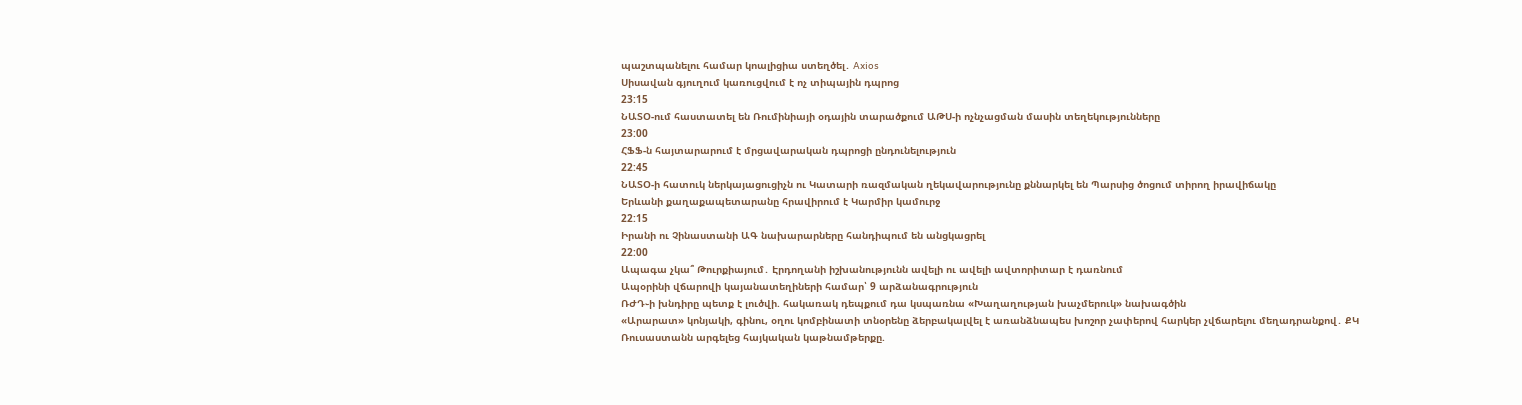պաշտպանելու համար կոալիցիա ստեղծել․ Axios
Սիսավան գյուղում կառուցվում է ոչ տիպային դպրոց
23:15
ՆԱՏՕ-ում հաստատել են Ռումինիայի օդային տարածքում ԱԹՍ-ի ոչնչացման մասին տեղեկությունները
23:00
ՀՖՖ-ն հայտարարում է մրցավարական դպրոցի ընդունելություն
22:45
ՆԱՏՕ-ի հատուկ ներկայացուցիչն ու Կատարի ռազմական ղեկավարությունը քննարկել են Պարսից ծոցում տիրող իրավիճակը
Երևանի քաղաքապետարանը հրավիրում է Կարմիր կամուրջ
22:15
Իրանի ու Չինաստանի ԱԳ նախարարները հանդիպում են անցկացրել
22:00
Ապագա չկա՞ Թուրքիայում․ Էրդողանի իշխանությունն ավելի ու ավելի ավտորիտար է դառնում
Ապօրինի վճարովի կայանատեղիների համար՝ 9 արձանագրություն
ՌԺԴ֊ի խնդիրը պետք է լուծվի. հակառակ դեպքում դա կսպառնա «Խաղաղության խաչմերուկ» նախագծին
«Արարատ» կոնյակի, գինու, օղու կոմբինատի տնօրենը ձերբակալվել է առանձնապես խոշոր չափերով հարկեր չվճարելու մեղադրանքով․ ՔԿ
Ռուսաստանն արգելեց հայկական կաթնամթերքը.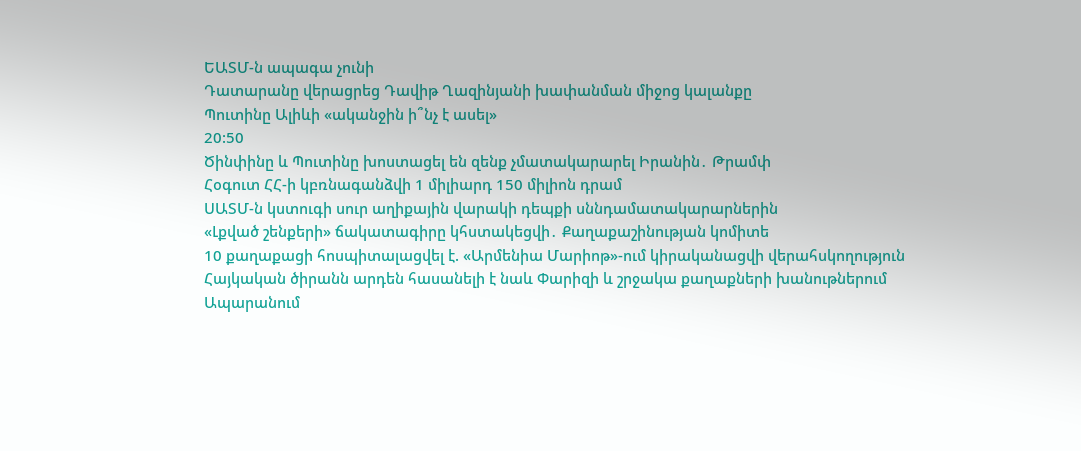ԵԱՏՄ-ն ապագա չունի
Դատարանը վերացրեց Դավիթ Ղազինյանի խափանման միջոց կալանքը
Պուտինը Ալիևի «ականջին ի՞նչ է ասել»
20:50
Ծինփինը և Պուտինը խոստացել են զենք չմատակարարել Իրանին․ Թրամփ
Հօգուտ ՀՀ-ի կբռնագանձվի 1 միլիարդ 150 միլիոն դրամ
ՍԱՏՄ-ն կստուգի սուր աղիքային վարակի դեպքի սննդամատակարարներին
«Լքված շենքերի» ճակատագիրը կհստակեցվի․ Քաղաքաշինության կոմիտե
10 քաղաքացի հոսպիտալացվել է. «Արմենիա Մարիոթ»-ում կիրականացվի վերահսկողություն
Հայկական ծիրանն արդեն հասանելի է նաև Փարիզի և շրջակա քաղաքների խանութներում
Ապարանում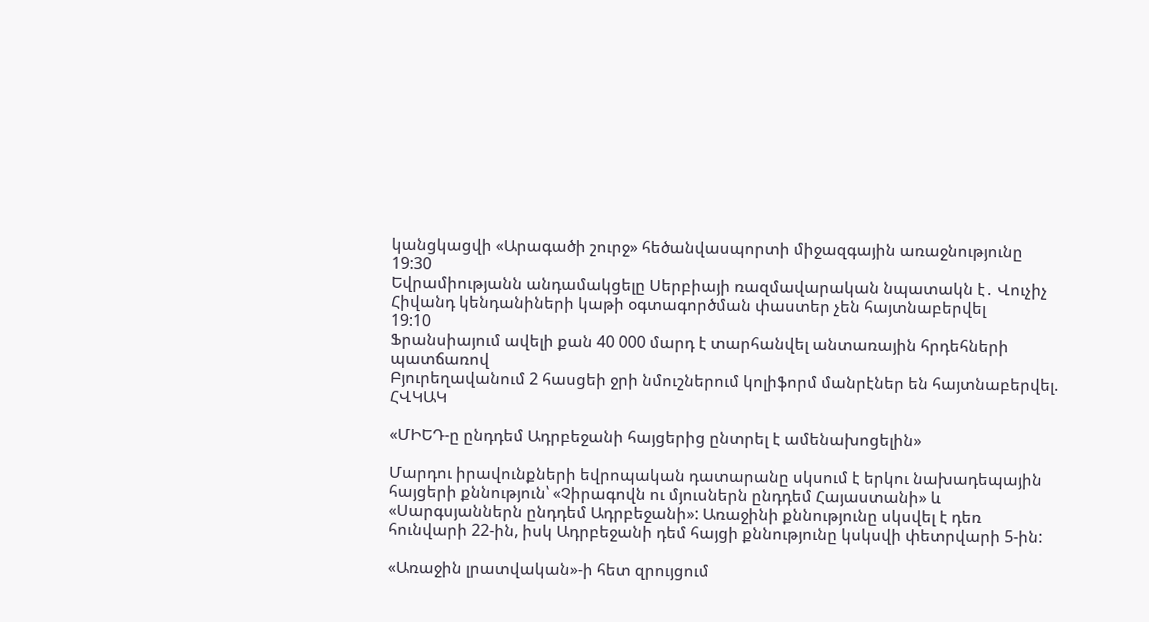կանցկացվի «Արագածի շուրջ» հեծանվասպորտի միջազգային առաջնությունը
19:30
Եվրամիությանն անդամակցելը Սերբիայի ռազմավարական նպատակն է․ Վուչիչ
Հիվանդ կենդանիների կաթի օգտագործման փաստեր չեն հայտնաբերվել
19:10
Ֆրանսիայում ավելի քան 40 000 մարդ է տարհանվել անտառային հրդեհների պատճառով
Բյուրեղավանում 2 հասցեի ջրի նմուշներում կոլիֆորմ մանրէներ են հայտնաբերվել. ՀՎԿԱԿ

«ՄԻԵԴ-ը ընդդեմ Ադրբեջանի հայցերից ընտրել է ամենախոցելին»

Մարդու իրավունքների եվրոպական դատարանը սկսում է երկու նախադեպային հայցերի քննություն՝ «Չիրագովն ու մյուսներն ընդդեմ Հայաստանի» և «Սարգսյաններն ընդդեմ Ադրբեջանի»: Առաջինի քննությունը սկսվել է դեռ հունվարի 22-ին, իսկ Ադրբեջանի դեմ հայցի քննությունը կսկսվի փետրվարի 5-ին:

«Առաջին լրատվական»-ի հետ զրույցում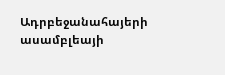Ադրբեջանահայերի ասամբլեայի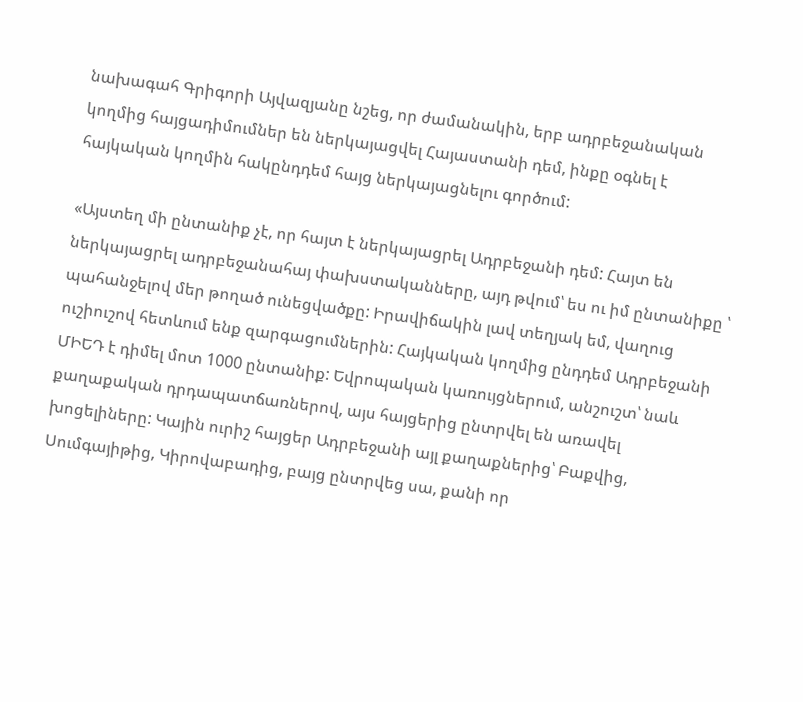նախագահ Գրիգորի Այվազյանը նշեց, որ ժամանակին, երբ ադրբեջանական կողմից հայցադիմումներ են ներկայացվել Հայաստանի դեմ, ինքը օգնել է հայկական կողմին հակընդդեմ հայց ներկայացնելու գործում:

«Այստեղ մի ընտանիք չէ, որ հայտ է ներկայացրել Ադրբեջանի դեմ: Հայտ են ներկայացրել ադրբեջանահայ փախստականները, այդ թվում՝ ես ու իմ ընտանիքը ՝ պահանջելով մեր թողած ունեցվածքը: Իրավիճակին լավ տեղյակ եմ, վաղուց ուշիուշով հետևում ենք զարգացումներին: Հայկական կողմից ընդդեմ Ադրբեջանի ՄԻԵԴ է դիմել մոտ 1000 ընտանիք: Եվրոպական կառույցներում, անշուշտ՝ նաև քաղաքական դրդապատճառներով, այս հայցերից ընտրվել են առավել խոցելիները: Կային ուրիշ հայցեր Ադրբեջանի այլ քաղաքներից՝ Բաքվից, Սումգայիթից, Կիրովաբադից, բայց ընտրվեց սա, քանի որ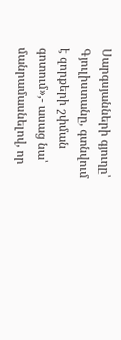Սարգսյանների գյուղը՝ Գյուլիստանը, գտնվում է զորքերի շփման գոտում»,- ասաց նա՝ մանրամասնելով, որ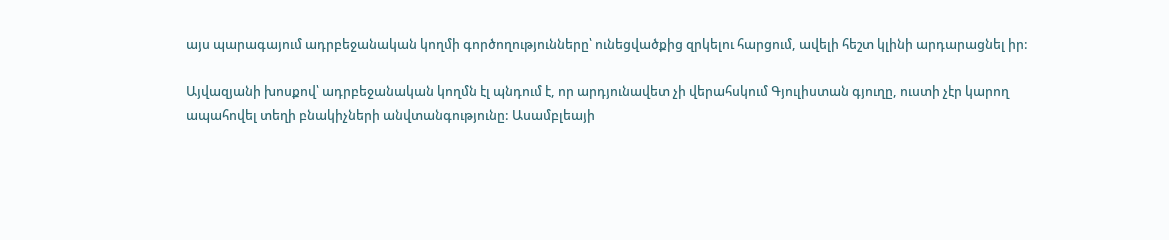այս պարագայում ադրբեջանական կողմի գործողությունները՝ ունեցվածքից զրկելու հարցում, ավելի հեշտ կլինի արդարացնել իր:

Այվազյանի խոսքով՝ ադրբեջանական կողմն էլ պնդում է, որ արդյունավետ չի վերահսկում Գյուլիստան գյուղը, ուստի չէր կարող ապահովել տեղի բնակիչների անվտանգությունը: Ասամբլեայի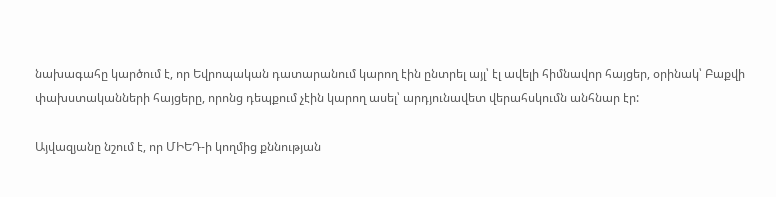նախագահը կարծում է, որ Եվրոպական դատարանում կարող էին ընտրել այլ՝ էլ ավելի հիմնավոր հայցեր, օրինակ՝ Բաքվի փախստականների հայցերը, որոնց դեպքում չէին կարող ասել՝ արդյունավետ վերահսկումն անհնար էր:

Այվազյանը նշում է, որ ՄԻԵԴ-ի կողմից քննության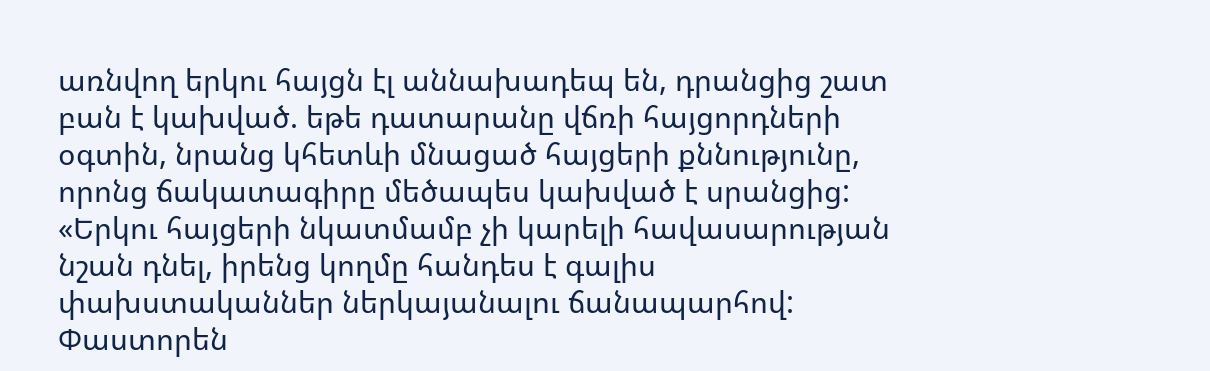առնվող երկու հայցն էլ աննախադեպ են, դրանցից շատ բան է կախված. եթե դատարանը վճռի հայցորդների օգտին, նրանց կհետևի մնացած հայցերի քննությունը, որոնց ճակատագիրը մեծապես կախված է սրանցից: «Երկու հայցերի նկատմամբ չի կարելի հավասարության նշան դնել, իրենց կողմը հանդես է գալիս փախստականներ ներկայանալու ճանապարհով: Փաստորեն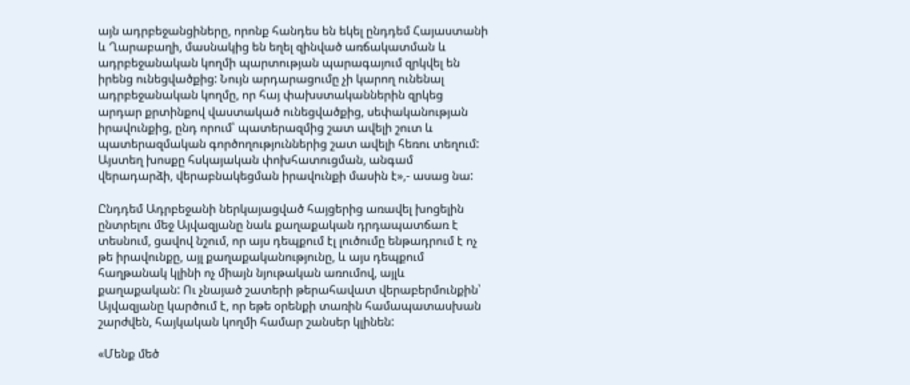այն ադրբեջանցիները, որոնք հանդես են եկել ընդդեմ Հայաստանի և Ղարաբաղի, մասնակից են եղել զինված առճակատման և ադրբեջանական կողմի պարտության պարագայում զրկվել են իրենց ունեցվածքից: Նույն արդարացումը չի կարող ունենալ ադրբեջանական կողմը, որ հայ փախստականներին զրկեց արդար քրտինքով վաստակած ունեցվածքից, սեփականության իրավունքից, ընդ որում՝ պատերազմից շատ ավելի շուտ և պատերազմական գործողություններից շատ ավելի հեռու տեղում: Այստեղ խոսքը հսկայական փոխհատուցման, անգամ վերադարձի, վերաբնակեցման իրավունքի մասին է»,- ասաց նա:

Ընդդեմ Ադրբեջանի ներկայացված հայցերից առավել խոցելին ընտրելու մեջ Այվազյանը նաև քաղաքական դրդապատճառ է տեսնում, ցավով նշում, որ այս դեպքում էլ լուծումը ենթադրում է ոչ թե իրավունքը, այլ քաղաքականությունը, և այս դեպքում հաղթանակ կլինի ոչ միայն նյութական առումով, այլև քաղաքական: Ու չնայած շատերի թերահավատ վերաբերմունքին՝ Այվազյանը կարծում է, որ եթե օրենքի տառին համապատասխան շարժվեն, հայկական կողմի համար շանսեր կլինեն:

«Մենք մեծ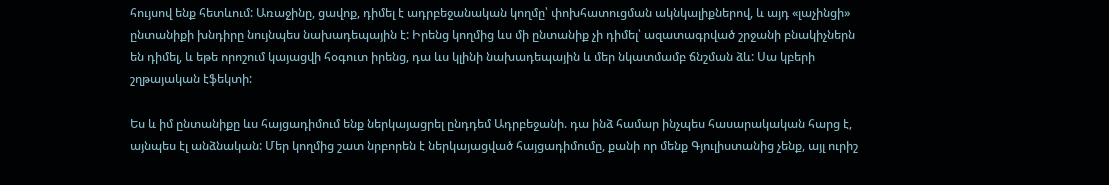հույսով ենք հետևում: Առաջինը, ցավոք, դիմել է ադրբեջանական կողմը՝ փոխհատուցման ակնկալիքներով, և այդ «լաչինցի» ընտանիքի խնդիրը նույնպես նախադեպային է: Իրենց կողմից ևս մի ընտանիք չի դիմել՝ ազատագրված շրջանի բնակիչներն են դիմել, և եթե որոշում կայացվի հօգուտ իրենց, դա ևս կլինի նախադեպային և մեր նկատմամբ ճնշման ձև: Սա կբերի շղթայական էֆեկտի:

Ես և իմ ընտանիքը ևս հայցադիմում ենք ներկայացրել ընդդեմ Ադրբեջանի. դա ինձ համար ինչպես հասարակական հարց է, այնպես էլ անձնական: Մեր կողմից շատ նրբորեն է ներկայացված հայցադիմումը, քանի որ մենք Գյուլիստանից չենք, այլ ուրիշ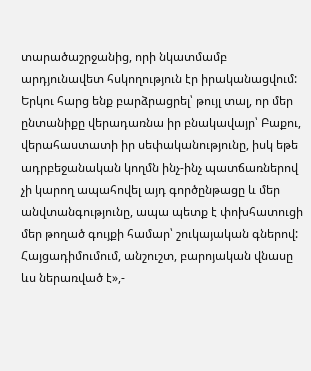տարածաշրջանից, որի նկատմամբ արդյունավետ հսկողություն էր իրականացվում: Երկու հարց ենք բարձրացրել՝ թույլ տալ, որ մեր ընտանիքը վերադառնա իր բնակավայր՝ Բաքու, վերահաստատի իր սեփականությունը, իսկ եթե ադրբեջանական կողմն ինչ-ինչ պատճառներով չի կարող ապահովել այդ գործընթացը և մեր անվտանգությունը, ապա պետք է փոխհատուցի մեր թողած գույքի համար՝ շուկայական գներով: Հայցադիմումում, անշուշտ, բարոյական վնասը ևս ներառված է»,-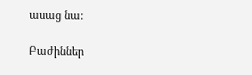ասաց նա:

Բաժիններ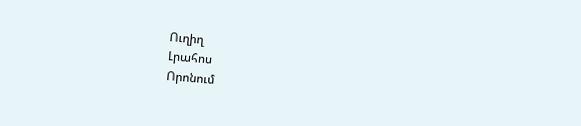Ուղիղ
Լրահոս
Որոնում